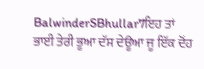BalwinderSBhullar7ਇਹ ਤਾਂ ਭਾਈ ਤੇਰੀ ਭੂਆ ਦੱਸ ਦੇਊਆ ਜੂ ਇੱਕ ਦੋਂਹ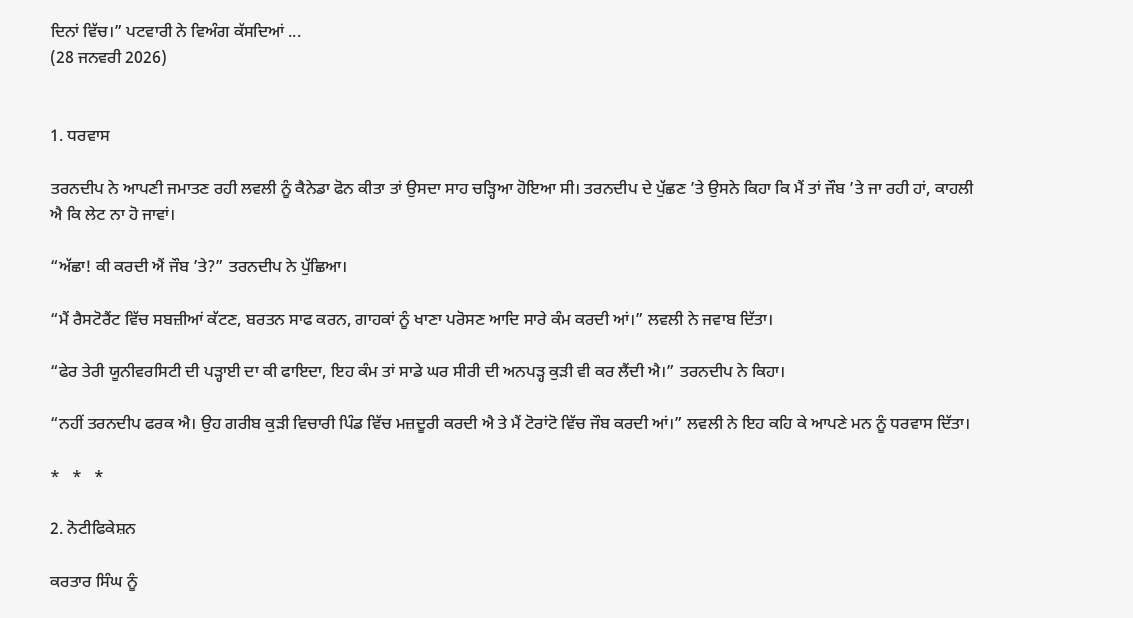ਦਿਨਾਂ ਵਿੱਚ।” ਪਟਵਾਰੀ ਨੇ ਵਿਅੰਗ ਕੱਸਦਿਆਂ ...
(28 ਜਨਵਰੀ 2026)


1. ਧਰਵਾਸ

ਤਰਨਦੀਪ ਨੇ ਆਪਣੀ ਜਮਾਤਣ ਰਹੀ ਲਵਲੀ ਨੂੰ ਕੈਨੇਡਾ ਫੋਨ ਕੀਤਾ ਤਾਂ ਉਸਦਾ ਸਾਹ ਚੜ੍ਹਿਆ ਹੋਇਆ ਸੀ। ਤਰਨਦੀਪ ਦੇ ਪੁੱਛਣ ’ਤੇ ਉਸਨੇ ਕਿਹਾ ਕਿ ਮੈਂ ਤਾਂ ਜੌਬ ’ਤੇ ਜਾ ਰਹੀ ਹਾਂ, ਕਾਹਲੀ ਐ ਕਿ ਲੇਟ ਨਾ ਹੋ ਜਾਵਾਂ।

“ਅੱਛਾ! ਕੀ ਕਰਦੀ ਐਂ ਜੌਬ ’ਤੇ?” ਤਰਨਦੀਪ ਨੇ ਪੁੱਛਿਆ।

“ਮੈਂ ਰੈਸਟੋਰੈਂਟ ਵਿੱਚ ਸਬਜ਼ੀਆਂ ਕੱਟਣ, ਬਰਤਨ ਸਾਫ ਕਰਨ, ਗਾਹਕਾਂ ਨੂੰ ਖਾਣਾ ਪਰੋਸਣ ਆਦਿ ਸਾਰੇ ਕੰਮ ਕਰਦੀ ਆਂ।” ਲਵਲੀ ਨੇ ਜਵਾਬ ਦਿੱਤਾ।

“ਫੇਰ ਤੇਰੀ ਯੂਨੀਵਰਸਿਟੀ ਦੀ ਪੜ੍ਹਾਈ ਦਾ ਕੀ ਫਾਇਦਾ, ਇਹ ਕੰਮ ਤਾਂ ਸਾਡੇ ਘਰ ਸੀਰੀ ਦੀ ਅਨਪੜ੍ਹ ਕੁੜੀ ਵੀ ਕਰ ਲੈਂਦੀ ਐ।” ਤਰਨਦੀਪ ਨੇ ਕਿਹਾ।

“ਨਹੀਂ ਤਰਨਦੀਪ ਫਰਕ ਐ। ਉਹ ਗਰੀਬ ਕੁੜੀ ਵਿਚਾਰੀ ਪਿੰਡ ਵਿੱਚ ਮਜ਼ਦੂਰੀ ਕਰਦੀ ਐ ਤੇ ਮੈਂ ਟੋਰਾਂਟੋ ਵਿੱਚ ਜੌਬ ਕਰਦੀ ਆਂ।” ਲਵਲੀ ਨੇ ਇਹ ਕਹਿ ਕੇ ਆਪਣੇ ਮਨ ਨੂੰ ਧਰਵਾਸ ਦਿੱਤਾ।

*   *   *

2. ਨੋਟੀਫਿਕੇਸ਼ਨ

ਕਰਤਾਰ ਸਿੰਘ ਨੂੰ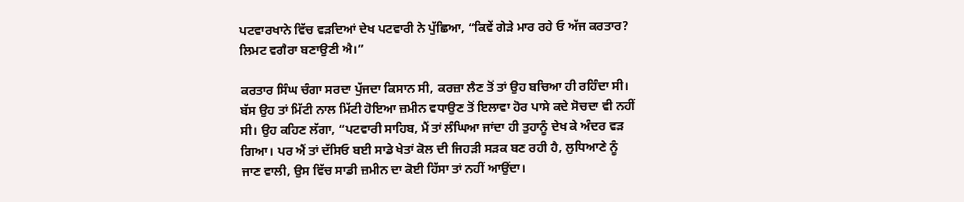ਪਟਵਾਰਖਾਨੇ ਵਿੱਚ ਵੜਦਿਆਂ ਦੇਖ ਪਟਵਾਰੀ ਨੇ ਪੁੱਛਿਆ, “ਕਿਵੇਂ ਗੇੜੇ ਮਾਰ ਰਹੇ ਓ ਅੱਜ ਕਰਤਾਰ? ਲਿਮਟ ਵਗੈਰਾ ਬਣਾਉਣੀ ਐ।”

ਕਰਤਾਰ ਸਿੰਘ ਚੰਗਾ ਸਰਦਾ ਪੁੱਜਦਾ ਕਿਸਾਨ ਸੀ, ਕਰਜ਼ਾ ਲੈਣ ਤੋਂ ਤਾਂ ਉਹ ਬਚਿਆ ਹੀ ਰਹਿੰਦਾ ਸੀ। ਬੱਸ ਉਹ ਤਾਂ ਮਿੱਟੀ ਨਾਲ ਮਿੱਟੀ ਹੋਇਆ ਜ਼ਮੀਨ ਵਧਾਉਣ ਤੋਂ ਇਲਾਵਾ ਹੋਰ ਪਾਸੇ ਕਦੇ ਸੋਚਦਾ ਵੀ ਨਹੀਂ ਸੀ। ਉਹ ਕਹਿਣ ਲੱਗਾ, “ਪਟਵਾਰੀ ਸਾਹਿਬ, ਮੈਂ ਤਾਂ ਲੰਘਿਆ ਜਾਂਦਾ ਹੀ ਤੁਹਾਨੂੰ ਦੇਖ ਕੇ ਅੰਦਰ ਵੜ ਗਿਆ। ਪਰ ਐਂ ਤਾਂ ਦੱਸਿਓ ਬਈ ਸਾਡੇ ਖੇਤਾਂ ਕੋਲ ਦੀ ਜਿਹੜੀ ਸੜਕ ਬਣ ਰਹੀ ਹੈ, ਲੁਧਿਆਣੇ ਨੂੰ ਜਾਣ ਵਾਲੀ, ਉਸ ਵਿੱਚ ਸਾਡੀ ਜ਼ਮੀਨ ਦਾ ਕੋਈ ਹਿੱਸਾ ਤਾਂ ਨਹੀਂ ਆਉਂਦਾ।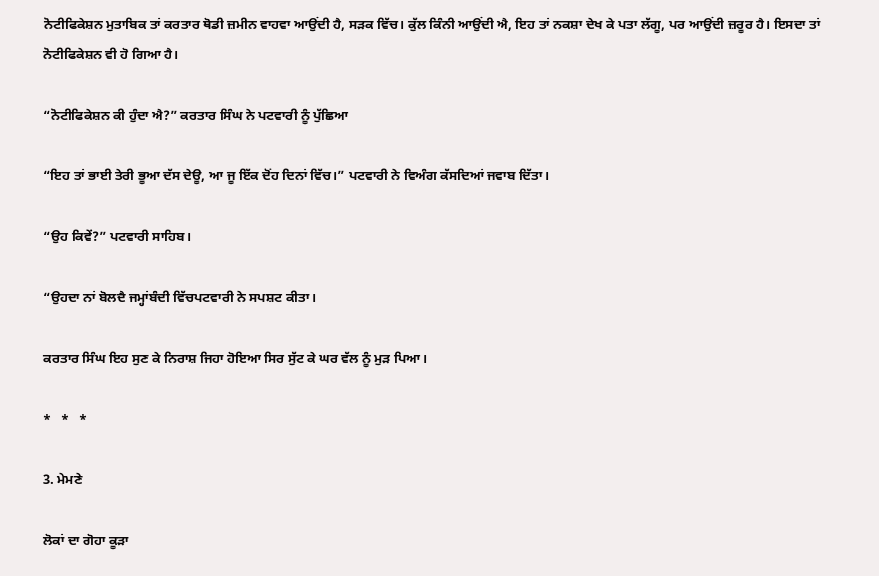ਨੋਟੀਫਿਕੇਸ਼ਨ ਮੁਤਾਬਿਕ ਤਾਂ ਕਰਤਾਰ ਥੋਡੀ ਜ਼ਮੀਨ ਵਾਹਵਾ ਆਉਂਦੀ ਹੈ, ਸੜਕ ਵਿੱਚ। ਕੁੱਲ ਕਿੰਨੀ ਆਉਂਦੀ ਐ, ਇਹ ਤਾਂ ਨਕਸ਼ਾ ਦੇਖ ਕੇ ਪਤਾ ਲੱਗੂ, ਪਰ ਆਉਂਦੀ ਜ਼ਰੂਰ ਹੈ। ਇਸਦਾ ਤਾਂ ਨੋਟੀਫਿਕੇਸ਼ਨ ਵੀ ਹੋ ਗਿਆ ਹੈ।

“ਨੋਟੀਫਿਕੇਸ਼ਨ ਕੀ ਹੁੰਦਾ ਐ?” ਕਰਤਾਰ ਸਿੰਘ ਨੇ ਪਟਵਾਰੀ ਨੂੰ ਪੁੱਛਿਆ

“ਇਹ ਤਾਂ ਭਾਈ ਤੇਰੀ ਭੂਆ ਦੱਸ ਦੇਊ, ਆ ਜੂ ਇੱਕ ਦੋਂਹ ਦਿਨਾਂ ਵਿੱਚ।” ਪਟਵਾਰੀ ਨੇ ਵਿਅੰਗ ਕੱਸਦਿਆਂ ਜਵਾਬ ਦਿੱਤਾ।

“ਉਹ ਕਿਵੇਂ?” ਪਟਵਾਰੀ ਸਾਹਿਬ।

“ਉਹਦਾ ਨਾਂ ਬੋਲਦੈ ਜਮ੍ਹਾਂਬੰਦੀ ਵਿੱਚਪਟਵਾਰੀ ਨੇ ਸਪਸ਼ਟ ਕੀਤਾ।

ਕਰਤਾਰ ਸਿੰਘ ਇਹ ਸੁਣ ਕੇ ਨਿਰਾਸ਼ ਜਿਹਾ ਹੋਇਆ ਸਿਰ ਸੁੱਟ ਕੇ ਘਰ ਵੱਲ ਨੂੰ ਮੁੜ ਪਿਆ।

*   *   *

3. ਮੇਮਣੇ

ਲੋਕਾਂ ਦਾ ਗੋਹਾ ਕੂੜਾ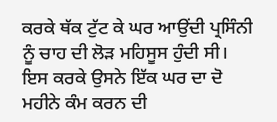ਕਰਕੇ ਥੱਕ ਟੁੱਟ ਕੇ ਘਰ ਆਉਂਦੀ ਪ੍ਰਸਿੰਨੀ ਨੂੰ ਚਾਹ ਦੀ ਲੋੜ ਮਹਿਸੂਸ ਹੁੰਦੀ ਸੀ। ਇਸ ਕਰਕੇ ਉਸਨੇ ਇੱਕ ਘਰ ਦਾ ਦੋ ਮਹੀਨੇ ਕੰਮ ਕਰਨ ਦੀ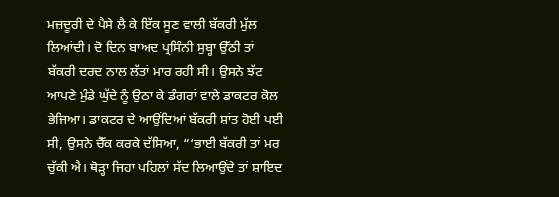ਮਜ਼ਦੂਰੀ ਦੇ ਪੈਸੇ ਲੈ ਕੇ ਇੱਕ ਸੂਣ ਵਾਲੀ ਬੱਕਰੀ ਮੁੱਲ ਲਿਆਂਦੀ। ਦੋ ਦਿਨ ਬਾਅਦ ਪ੍ਰਸਿੰਨੀ ਸੁਬ੍ਹਾ ਉੱਠੀ ਤਾਂ ਬੱਕਰੀ ਦਰਦ ਨਾਲ ਲੱਤਾਂ ਮਾਰ ਰਹੀ ਸੀ। ਉਸਨੇ ਝੱਟ ਆਪਣੇ ਮੁੰਡੇ ਘੁੱਦੇ ਨੂੰ ਉਠਾ ਕੇ ਡੰਗਰਾਂ ਵਾਲੇ ਡਾਕਟਰ ਕੋਲ ਭੇਜਿਆ। ਡਾਕਟਰ ਦੇ ਆਉਂਦਿਆਂ ਬੱਕਰੀ ਸ਼ਾਂਤ ਹੋਈ ਪਈ ਸੀ, ਉਸਨੇ ਚੈੱਕ ਕਰਕੇ ਦੱਸਿਆ, “‘ਭਾਈ ਬੱਕਰੀ ਤਾਂ ਮਰ ਚੁੱਕੀ ਐ। ਥੋੜ੍ਹਾ ਜਿਹਾ ਪਹਿਲਾਂ ਸੱਦ ਲਿਆਉਂਦੇ ਤਾਂ ਸ਼ਾਇਦ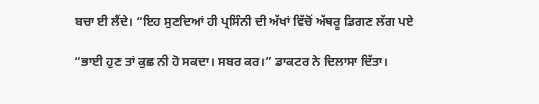ਬਚਾ ਈ ਲੈਂਦੇ। “ਇਹ ਸੁਣਦਿਆਂ ਹੀ ਪ੍ਰਸਿੰਨੀ ਦੀ ਅੱਖਾਂ ਵਿੱਚੋਂ ਅੱਥਰੂ ਡਿਗਣ ਲੱਗ ਪਏ

“ਭਾਈ ਹੁਣ ਤਾਂ ਕੁਛ ਨੀ ਹੋ ਸਕਦਾ। ਸਬਰ ਕਰ।” ਡਾਕਟਰ ਨੇ ਦਿਲਾਸਾ ਦਿੱਤਾ।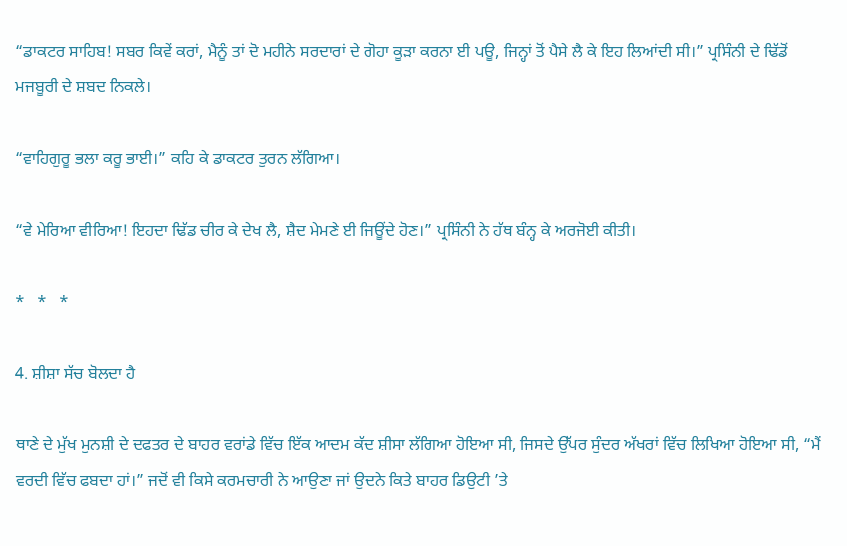“ਡਾਕਟਰ ਸਾਹਿਬ! ਸਬਰ ਕਿਵੇਂ ਕਰਾਂ, ਮੈਨੂੰ ਤਾਂ ਦੋ ਮਹੀਨੇ ਸਰਦਾਰਾਂ ਦੇ ਗੋਹਾ ਕੂੜਾ ਕਰਨਾ ਈ ਪਊ, ਜਿਨ੍ਹਾਂ ਤੋਂ ਪੈਸੇ ਲੈ ਕੇ ਇਹ ਲਿਆਂਦੀ ਸੀ।” ਪ੍ਰਸਿੰਨੀ ਦੇ ਢਿੱਡੋਂ ਮਜਬੂਰੀ ਦੇ ਸ਼ਬਦ ਨਿਕਲੇ।

“ਵਾਹਿਗੁਰੂ ਭਲਾ ਕਰੂ ਭਾਈ।” ਕਹਿ ਕੇ ਡਾਕਟਰ ਤੁਰਨ ਲੱਗਿਆ।

“ਵੇ ਮੇਰਿਆ ਵੀਰਿਆ! ਇਹਦਾ ਢਿੱਡ ਚੀਰ ਕੇ ਦੇਖ ਲੈ, ਸ਼ੈਦ ਮੇਮਣੇ ਈ ਜਿਊਂਦੇ ਹੋਣ।” ਪ੍ਰਸਿੰਨੀ ਨੇ ਹੱਥ ਬੰਨ੍ਹ ਕੇ ਅਰਜੋਈ ਕੀਤੀ।

*   *   *

4. ਸ਼ੀਸ਼ਾ ਸੱਚ ਬੋਲਦਾ ਹੈ

ਥਾਣੇ ਦੇ ਮੁੱਖ ਮੁਨਸ਼ੀ ਦੇ ਦਫਤਰ ਦੇ ਬਾਹਰ ਵਰਾਂਡੇ ਵਿੱਚ ਇੱਕ ਆਦਮ ਕੱਦ ਸ਼ੀਸਾ ਲੱਗਿਆ ਹੋਇਆ ਸੀ, ਜਿਸਦੇ ਉੱਪਰ ਸੁੰਦਰ ਅੱਖਰਾਂ ਵਿੱਚ ਲਿਖਿਆ ਹੋਇਆ ਸੀ, “ਮੈਂ ਵਰਦੀ ਵਿੱਚ ਫਬਦਾ ਹਾਂ।” ਜਦੋਂ ਵੀ ਕਿਸੇ ਕਰਮਚਾਰੀ ਨੇ ਆਉਣਾ ਜਾਂ ਉਦਨੇ ਕਿਤੇ ਬਾਹਰ ਡਿਉਟੀ ’ਤੇ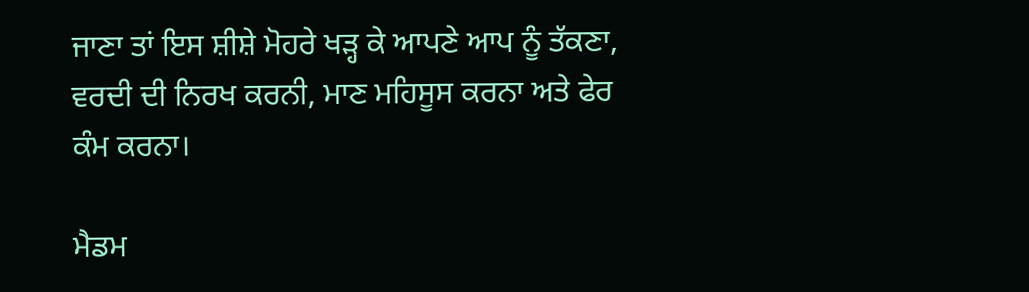ਜਾਣਾ ਤਾਂ ਇਸ ਸ਼ੀਸ਼ੇ ਮੋਹਰੇ ਖੜ੍ਹ ਕੇ ਆਪਣੇ ਆਪ ਨੂੰ ਤੱਕਣਾ, ਵਰਦੀ ਦੀ ਨਿਰਖ ਕਰਨੀ, ਮਾਣ ਮਹਿਸੂਸ ਕਰਨਾ ਅਤੇ ਫੇਰ ਕੰਮ ਕਰਨਾ।

ਮੈਡਮ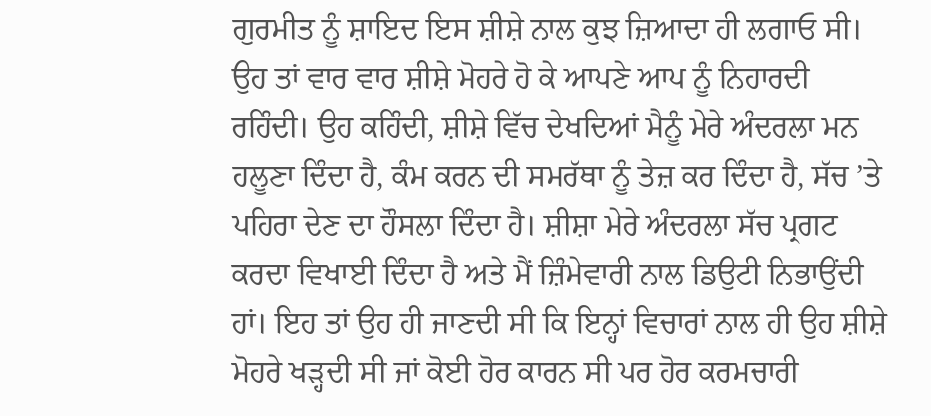ਗੁਰਮੀਤ ਨੂੰ ਸ਼ਾਇਦ ਇਸ ਸ਼ੀਸ਼ੇ ਨਾਲ ਕੁਝ ਜ਼ਿਆਦਾ ਹੀ ਲਗਾਓ ਸੀ। ਉਹ ਤਾਂ ਵਾਰ ਵਾਰ ਸ਼ੀਸ਼ੇ ਮੋਹਰੇ ਹੋ ਕੇ ਆਪਣੇ ਆਪ ਨੂੰ ਨਿਹਾਰਦੀ ਰਹਿੰਦੀ। ਉਹ ਕਹਿੰਦੀ, ਸ਼ੀਸ਼ੇ ਵਿੱਚ ਦੇਖਦਿਆਂ ਮੈਨੂੰ ਮੇਰੇ ਅੰਦਰਲਾ ਮਨ ਹਲੂਣਾ ਦਿੰਦਾ ਹੈ, ਕੰਮ ਕਰਨ ਦੀ ਸਮਰੱਥਾ ਨੂੰ ਤੇਜ਼ ਕਰ ਦਿੰਦਾ ਹੈ, ਸੱਚ ’ਤੇ ਪਹਿਰਾ ਦੇਣ ਦਾ ਹੌਸਲਾ ਦਿੰਦਾ ਹੈ। ਸ਼ੀਸ਼ਾ ਮੇਰੇ ਅੰਦਰਲਾ ਸੱਚ ਪ੍ਰਗਟ ਕਰਦਾ ਵਿਖਾਈ ਦਿੰਦਾ ਹੈ ਅਤੇ ਮੈਂ ਜ਼ਿੰਮੇਵਾਰੀ ਨਾਲ ਡਿਉਟੀ ਨਿਭਾਉਂਦੀ ਹਾਂ। ਇਹ ਤਾਂ ਉਹ ਹੀ ਜਾਣਦੀ ਸੀ ਕਿ ਇਨ੍ਹਾਂ ਵਿਚਾਰਾਂ ਨਾਲ ਹੀ ਉਹ ਸ਼ੀਸ਼ੇ ਮੋਹਰੇ ਖੜ੍ਹਦੀ ਸੀ ਜਾਂ ਕੋਈ ਹੋਰ ਕਾਰਨ ਸੀ ਪਰ ਹੋਰ ਕਰਮਚਾਰੀ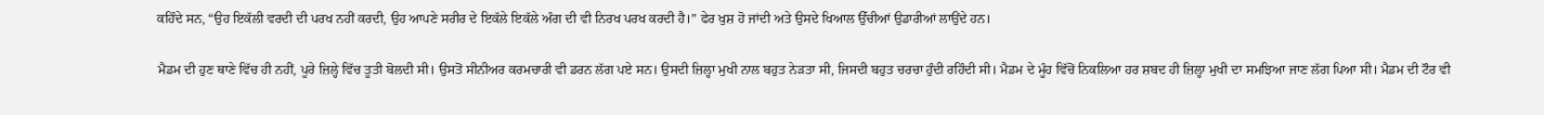ਕਹਿੰਦੇ ਸਨ, “ਉਹ ਇਕੱਲੀ ਵਰਦੀ ਦੀ ਪਰਖ ਨਹੀਂ ਕਰਦੀ, ਉਹ ਆਪਣੇ ਸਰੀਰ ਦੇ ਇਕੱਲੇ ਇਕੱਲੇ ਅੰਗ ਦੀ ਵੀ ਨਿਰਖ ਪਰਖ ਕਰਦੀ ਹੈ।” ਫੇਰ ਖੁਸ਼ ਹੋ ਜਾਂਦੀ ਅਤੇ ਉਸਦੇ ਖਿਆਲ ਉੱਚੀਆਂ ਉਡਾਰੀਆਂ ਲਾਉਂਦੇ ਹਨ।

ਮੈਡਮ ਦੀ ਹੁਣ ਥਾਣੇ ਵਿੱਚ ਹੀ ਨਹੀਂ, ਪੂਰੇ ਜ਼ਿਲ੍ਹੇ ਵਿੱਚ ਤੂਤੀ ਬੋਲਦੀ ਸੀ। ਉਸਤੋਂ ਸੀਨੀਅਰ ਕਰਮਚਾਰੀ ਵੀ ਡਰਨ ਲੱਗ ਪਏ ਸਨ। ਉਸਦੀ ਜ਼ਿਲ੍ਹਾ ਮੁਖੀ ਨਾਲ ਬਹੁਤ ਨੇੜਤਾ ਸੀ, ਜਿਸਦੀ ਬਹੁਤ ਚਰਚਾ ਹੁੰਦੀ ਰਹਿੰਦੀ ਸੀ। ਮੈਡਮ ਦੇ ਮੂੰਹ ਵਿੱਚੋਂ ਨਿਕਲਿਆ ਹਰ ਸ਼ਬਦ ਹੀ ਜ਼ਿਲ੍ਹਾ ਮੁਖੀ ਦਾ ਸਮਝਿਆ ਜਾਣ ਲੱਗ ਪਿਆ ਸੀ। ਮੈਡਮ ਦੀ ਟੌਰ ਵੀ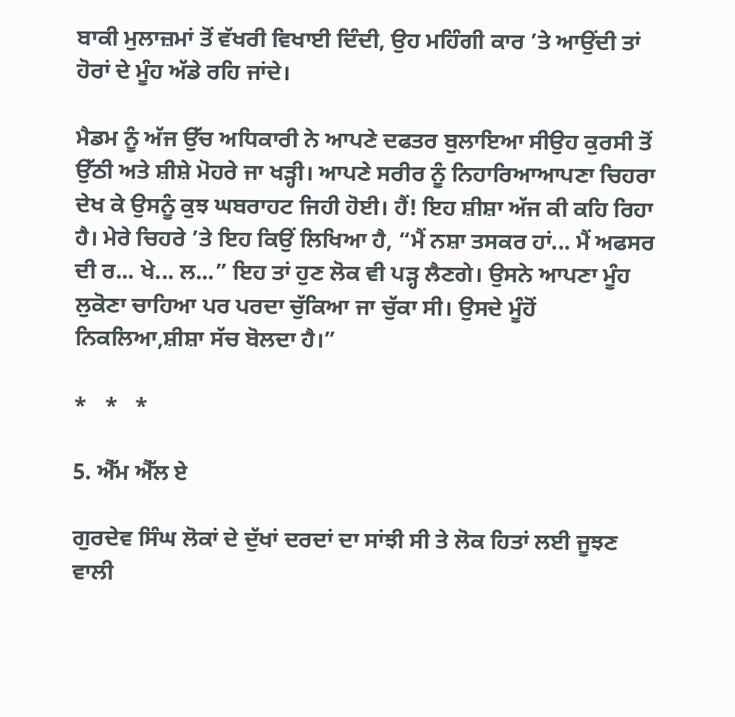ਬਾਕੀ ਮੁਲਾਜ਼ਮਾਂ ਤੋਂ ਵੱਖਰੀ ਵਿਖਾਈ ਦਿੰਦੀ, ਉਹ ਮਹਿੰਗੀ ਕਾਰ ’ਤੇ ਆਉਂਦੀ ਤਾਂ ਹੋਰਾਂ ਦੇ ਮੂੰਹ ਅੱਡੇ ਰਹਿ ਜਾਂਦੇ।

ਮੈਡਮ ਨੂੰ ਅੱਜ ਉੱਚ ਅਧਿਕਾਰੀ ਨੇ ਆਪਣੇ ਦਫਤਰ ਬੁਲਾਇਆ ਸੀਉਹ ਕੁਰਸੀ ਤੋਂ ਉੱਠੀ ਅਤੇ ਸ਼ੀਸ਼ੇ ਮੋਹਰੇ ਜਾ ਖੜ੍ਹੀ। ਆਪਣੇ ਸਰੀਰ ਨੂੰ ਨਿਹਾਰਿਆਆਪਣਾ ਚਿਹਰਾ ਦੇਖ ਕੇ ਉਸਨੂੰ ਕੁਝ ਘਬਰਾਹਟ ਜਿਹੀ ਹੋਈ। ਹੈਂ! ਇਹ ਸ਼ੀਸ਼ਾ ਅੱਜ ਕੀ ਕਹਿ ਰਿਹਾ ਹੈ। ਮੇਰੇ ਚਿਹਰੇ ’ਤੇ ਇਹ ਕਿਉਂ ਲਿਖਿਆ ਹੈ, “ਮੈਂ ਨਸ਼ਾ ਤਸਕਰ ਹਾਂ... ਮੈਂ ਅਫਸਰ ਦੀ ਰ... ਖੇ... ਲ...” ਇਹ ਤਾਂ ਹੁਣ ਲੋਕ ਵੀ ਪੜ੍ਹ ਲੈਣਗੇ। ਉਸਨੇ ਆਪਣਾ ਮੂੰਹ ਲੁਕੋਣਾ ਚਾਹਿਆ ਪਰ ਪਰਦਾ ਚੁੱਕਿਆ ਜਾ ਚੁੱਕਾ ਸੀ। ਉਸਦੇ ਮੂੰਹੋਂ ਨਿਕਲਿਆ,ਸ਼ੀਸ਼ਾ ਸੱਚ ਬੋਲਦਾ ਹੈ।”

*   *   *

5. ਐੱਮ ਐੱਲ ਏ

ਗੁਰਦੇਵ ਸਿੰਘ ਲੋਕਾਂ ਦੇ ਦੁੱਖਾਂ ਦਰਦਾਂ ਦਾ ਸਾਂਝੀ ਸੀ ਤੇ ਲੋਕ ਹਿਤਾਂ ਲਈ ਜੂਝਣ ਵਾਲੀ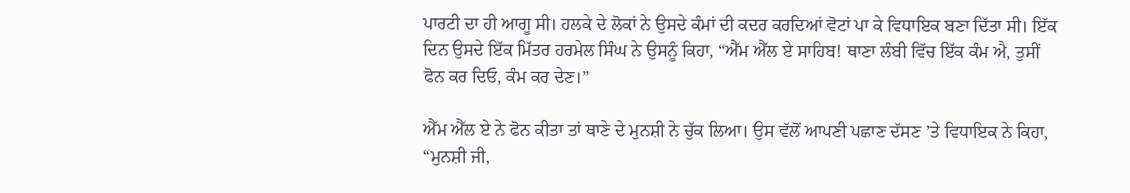ਪਾਰਟੀ ਦਾ ਹੀ ਆਗੂ ਸੀ। ਹਲਕੇ ਦੇ ਲੋਕਾਂ ਨੇ ਉਸਦੇ ਕੰਮਾਂ ਦੀ ਕਦਰ ਕਰਦਿਆਂ ਵੋਟਾਂ ਪਾ ਕੇ ਵਿਧਾਇਕ ਬਣਾ ਦਿੱਤਾ ਸੀ। ਇੱਕ ਦਿਨ ਉਸਦੇ ਇੱਕ ਮਿੱਤਰ ਹਰਮੇਲ ਸਿੰਘ ਨੇ ਉਸਨੂੰ ਕਿਹਾ, “ਐੱਮ ਐੱਲ ਏ ਸਾਹਿਬ! ਥਾਣਾ ਲੰਬੀ ਵਿੱਚ ਇੱਕ ਕੰਮ ਐ, ਤੁਸੀਂ ਫੋਨ ਕਰ ਦਿਓ, ਕੰਮ ਕਰ ਦੇਣ।”

ਐੱਮ ਐੱਲ ਏ ਨੇ ਫੋਨ ਕੀਤਾ ਤਾਂ ਥਾਣੇ ਦੇ ਮੁਨਸ਼ੀ ਨੇ ਚੁੱਕ ਲਿਆ। ਉਸ ਵੱਲੋਂ ਆਪਣੀ ਪਛਾਣ ਦੱਸਣ ’ਤੇ ਵਿਧਾਇਕ ਨੇ ਕਿਹਾ, “ਮੁਨਸ਼ੀ ਜੀ,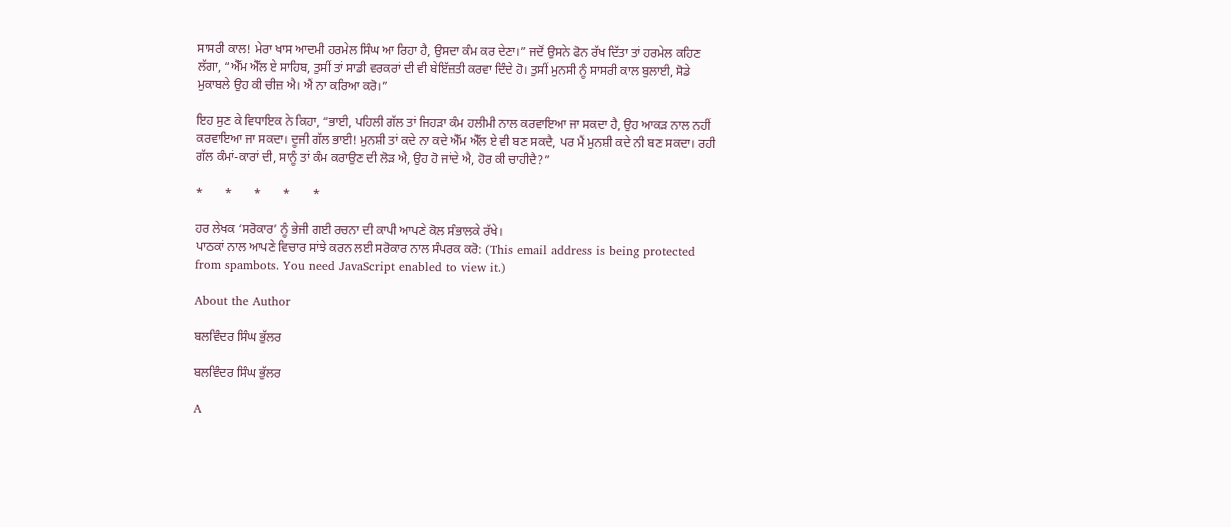ਸਾਸਰੀ ਕਾਲ! ਮੇਰਾ ਖਾਸ ਆਦਮੀ ਹਰਮੇਲ ਸਿੰਘ ਆ ਰਿਹਾ ਹੈ, ਉਸਦਾ ਕੰਮ ਕਰ ਦੇਣਾ।” ਜਦੋਂ ਉਸਨੇ ਫੋਨ ਰੱਖ ਦਿੱਤਾ ਤਾਂ ਹਰਮੇਲ ਕਹਿਣ ਲੱਗਾ, “ਐੱਮ ਐੱਲ ਏ ਸਾਹਿਬ, ਤੁਸੀਂ ਤਾਂ ਸਾਡੀ ਵਰਕਰਾਂ ਦੀ ਵੀ ਬੇਇੱਜ਼ਤੀ ਕਰਵਾ ਦਿੰਦੇ ਹੋ। ਤੁਸੀਂ ਮੁਨਸੀ ਨੂੰ ਸਾਸਰੀ ਕਾਲ ਬੁਲਾਈ, ਸੋਡੇ ਮੁਕਾਬਲੇ ਉਹ ਕੀ ਚੀਜ਼ ਐ। ਐਂ ਨਾ ਕਰਿਆ ਕਰੋ।”

ਇਹ ਸੁਣ ਕੇ ਵਿਧਾਇਕ ਨੇ ਕਿਹਾ, “ਭਾਈ, ਪਹਿਲੀ ਗੱਲ ਤਾਂ ਜਿਹੜਾ ਕੰਮ ਹਲੀਮੀ ਨਾਲ ਕਰਵਾਇਆ ਜਾ ਸਕਦਾ ਹੈ, ਉਹ ਆਕੜ ਨਾਲ ਨਹੀਂ ਕਰਵਾਇਆ ਜਾ ਸਕਦਾ। ਦੂਜੀ ਗੱਲ ਭਾਈ! ਮੁਨਸ਼ੀ ਤਾਂ ਕਦੇ ਨਾ ਕਦੇ ਐੱਮ ਐੱਲ ਏ ਵੀ ਬਣ ਸਕਦੈ, ਪਰ ਮੈਂ ਮੁਨਸ਼ੀ ਕਦੇ ਨੀ ਬਣ ਸਕਦਾ। ਰਹੀ ਗੱਲ ਕੰਮਾਂ-ਕਾਰਾਂ ਦੀ, ਸਾਨੂੰ ਤਾਂ ਕੰਮ ਕਰਾਉਣ ਦੀ ਲੋੜ ਐ, ਉਹ ਹੋ ਜਾਂਦੇ ਐ, ਹੋਰ ਕੀ ਚਾਹੀਦੈ?”

*       *       *       *       *

ਹਰ ਲੇਖਕ ‘ਸਰੋਕਾਰ’ ਨੂੰ ਭੇਜੀ ਗਈ ਰਚਨਾ ਦੀ ਕਾਪੀ ਆਪਣੇ ਕੋਲ ਸੰਭਾਲਕੇ ਰੱਖੇ।
ਪਾਠਕਾਂ ਨਾਲ ਆਪਣੇ ਵਿਚਾਰ ਸਾਂਝੇ ਕਰਨ ਲਈ ਸਰੋਕਾਰ ਨਾਲ ਸੰਪਰਕ ਕਰੋ: (This email address is being protected from spambots. You need JavaScript enabled to view it.)

About the Author

ਬਲਵਿੰਦਰ ਸਿੰਘ ਭੁੱਲਰ

ਬਲਵਿੰਦਰ ਸਿੰਘ ਭੁੱਲਰ

A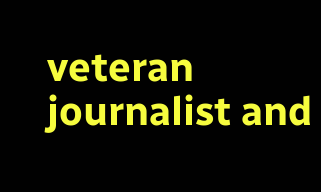veteran journalist and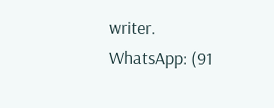writer.
WhatsApp: (91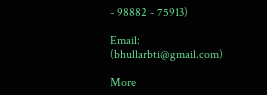- 98882 - 75913)

Email: (bhullarbti@gmail.com)

More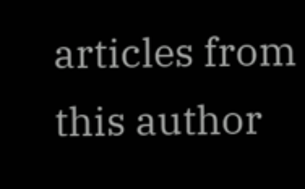articles from this author